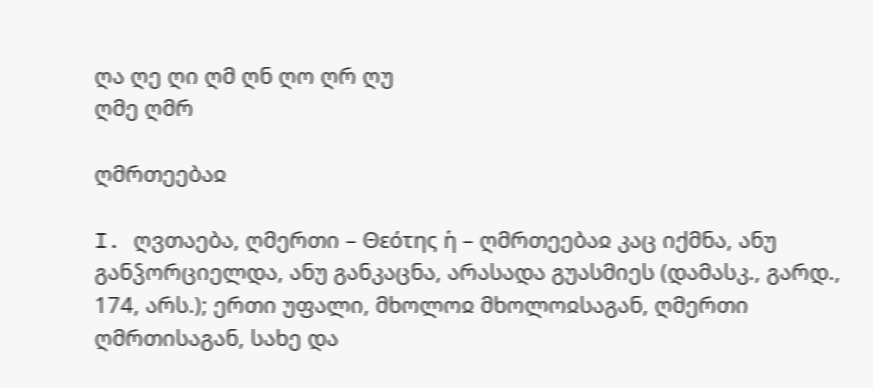ღა ღე ღი ღმ ღნ ღო ღრ ღუ
ღმე ღმრ

ღმრთეებაჲ

I. ღვთაება, ღმერთი – Θεότης ἡ – ღმრთეებაჲ კაც იქმნა, ანუ განჴორციელდა, ანუ განკაცნა, არასადა გუასმიეს (დამასკ., გარდ., 174, არს.); ერთი უფალი, მხოლოჲ მხოლოჲსაგან, ღმერთი ღმრთისაგან, სახე და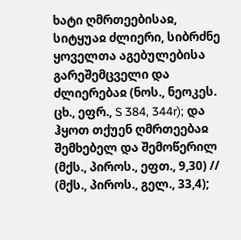ხატი ღმრთეებისაჲ, სიტყუაჲ ძლიერი, სიბრძნე ყოველთა აგებულებისა გარეშემცველი და ძლიერებაჲ (ნოს., ნეოკეს. ცხ., ეფრ., S 384, 344r); და ჰყოთ თქუენ ღმრთეებაჲ შემხებელ და შემოწერილ (მქს., პიროს., ეფთ., 9,30) // (მქს., პიროს., გელ., 33,4);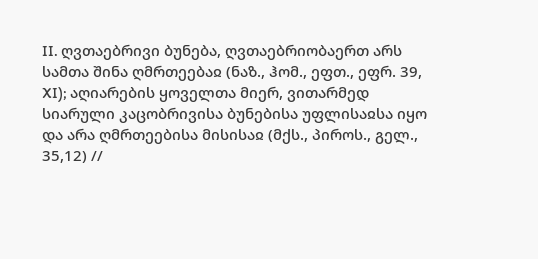II. ღვთაებრივი ბუნება, ღვთაებრიობაერთ არს სამთა შინა ღმრთეებაჲ (ნაზ., ჰომ., ეფთ., ეფრ. 39, XI); აღიარების ყოველთა მიერ, ვითარმედ სიარული კაცობრივისა ბუნებისა უფლისაჲსა იყო და არა ღმრთეებისა მისისაჲ (მქს., პიროს., გელ., 35,12) //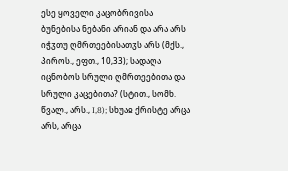ესე ყოველი კაცობრივისა ბუნებისა ნებანი არიან და არა არს იჭჳთუ ღმრთეებისათჳს არს (მქს., პიროს., ეფთ., 10,33); სადაღა იცნობოს სრული ღმრთეებითა და სრული კაცებითა? (სტით., სომხ. წვალ., არს., I,8); სხუაჲ ქრისტე არცა არს, არცა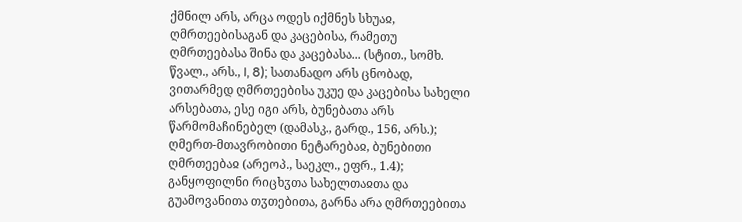ქმნილ არს, არცა ოდეს იქმნეს სხუაჲ, ღმრთეებისაგან და კაცებისა, რამეთუ ღმრთეებასა შინა და კაცებასა... (სტით., სომხ. წვალ., არს., I, 8); სათანადო არს ცნობად, ვითარმედ ღმრთეებისა უკუე და კაცებისა სახელი არსებათა, ესე იგი არს, ბუნებათა არს წარმომაჩინებელ (დამასკ., გარდ., 156, არს.); ღმერთ-მთავრობითი ნეტარებაჲ, ბუნებითი ღმრთეებაჲ (არეოპ., საეკლ., ეფრ., 1.4); განყოფილნი რიცხჳთა სახელთაჲთა და გუამოვანითა თჳთებითა, გარნა არა ღმრთეებითა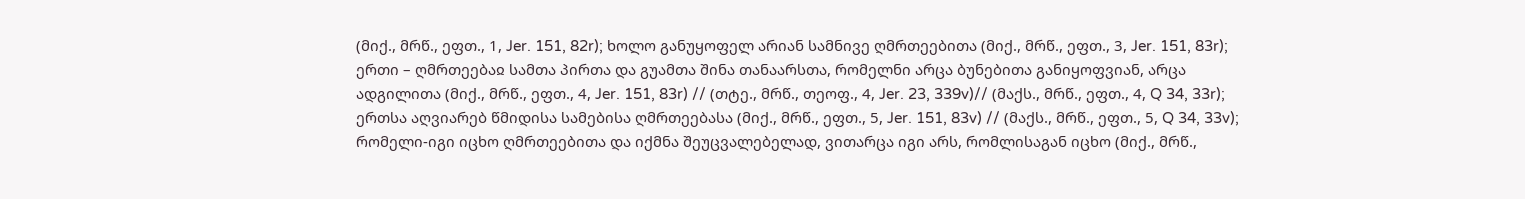(მიქ., მრწ., ეფთ., 1, Jer. 151, 82r); ხოლო განუყოფელ არიან სამნივე ღმრთეებითა (მიქ., მრწ., ეფთ., 3, Jer. 151, 83r); ერთი – ღმრთეებაჲ სამთა პირთა და გუამთა შინა თანაარსთა, რომელნი არცა ბუნებითა განიყოფვიან, არცა ადგილითა (მიქ., მრწ., ეფთ., 4, Jer. 151, 83r) // (თტე., მრწ., თეოფ., 4, Jer. 23, 339v)// (მაქს., მრწ., ეფთ., 4, Q 34, 33r); ერთსა აღვიარებ წმიდისა სამებისა ღმრთეებასა (მიქ., მრწ., ეფთ., 5, Jer. 151, 83v) // (მაქს., მრწ., ეფთ., 5, Q 34, 33v); რომელი-იგი იცხო ღმრთეებითა და იქმნა შეუცვალებელად, ვითარცა იგი არს, რომლისაგან იცხო (მიქ., მრწ.,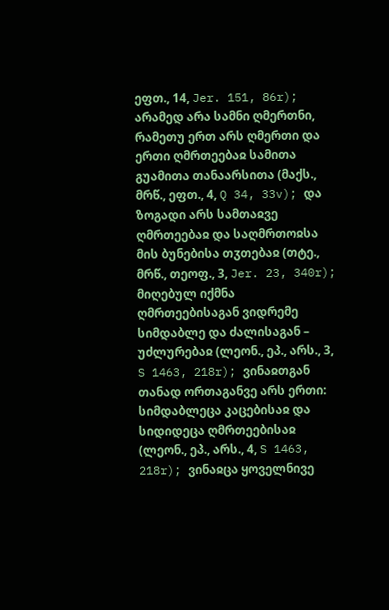ეფთ., 14, Jer. 151, 86r); არამედ არა სამნი ღმერთნი, რამეთუ ერთ არს ღმერთი და ერთი ღმრთეებაჲ სამითა გუამითა თანაარსითა (მაქს., მრწ., ეფთ., 4, Q 34, 33v); და ზოგადი არს სამთაჲვე ღმრთეებაჲ და საღმრთოჲსა მის ბუნებისა თჳთებაჲ (თტე., მრწ., თეოფ., 3, Jer. 23, 340r); მიღებულ იქმნა ღმრთეებისაგან ვიდრემე სიმდაბლე და ძალისაგან – უძლურებაჲ (ლეონ., ეპ., არს., 3, S 1463, 218r); ვინაჲთგან თანად ორთაგანვე არს ერთი: სიმდაბლეცა კაცებისაჲ და სიდიდეცა ღმრთეებისაჲ (ლეონ., ეპ., არს., 4, S 1463, 218r); ვინაჲცა ყოველნივე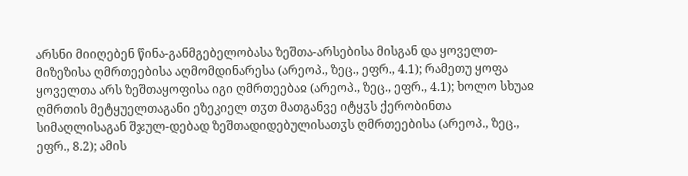არსნი მიიღებენ წინა-განმგებელობასა ზეშთა-არსებისა მისგან და ყოველთ-მიზეზისა ღმრთეებისა აღმომდინარესა (არეოპ., ზეც., ეფრ., 4.1); რამეთუ ყოფა ყოველთა არს ზეშთაყოფისა იგი ღმრთეებაჲ (არეოპ., ზეც., ეფრ., 4.1); ხოლო სხუაჲ ღმრთის მეტყუელთაგანი ეზეკიელ თჳთ მათგანვე იტყჳს ქერობინთა სიმაღლისაგან შჯულ-დებად ზეშთადიდებულისათჳს ღმრთეებისა (არეოპ., ზეც., ეფრ., 8.2); ამის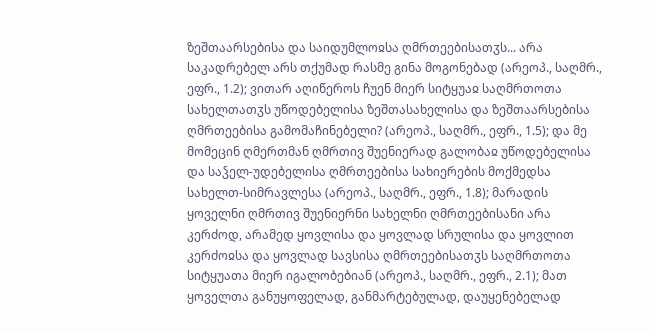ზეშთაარსებისა და საიდუმლოჲსა ღმრთეებისათჳს... არა საკადრებელ არს თქუმად რასმე გინა მოგონებად (არეოპ., საღმრ., ეფრ., 1.2); ვითარ აღიწეროს ჩუენ მიერ სიტყუაჲ საღმრთოთა სახელთათჳს უწოდებელისა ზეშთასახელისა და ზეშთაარსებისა ღმრთეებისა გამომაჩინებელი? (არეოპ., საღმრ., ეფრ., 1.5); და მე მომეცინ ღმერთმან ღმრთივ შუენიერად გალობაჲ უწოდებელისა და საჴელ-უდებელისა ღმრთეებისა სახიერების მოქმედსა სახელთ-სიმრავლესა (არეოპ., საღმრ., ეფრ., 1.8); მარადის ყოველნი ღმრთივ შუენიერნი სახელნი ღმრთეებისანი არა კერძოდ, არამედ ყოვლისა და ყოვლად სრულისა და ყოვლით კერძოჲსა და ყოვლად სავსისა ღმრთეებისათჳს საღმრთოთა სიტყუათა მიერ იგალობებიან (არეოპ., საღმრ., ეფრ., 2.1); მათ ყოველთა განუყოფელად, განმარტებულად, დაუყენებელად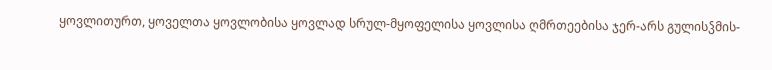ყოვლითურთ, ყოველთა ყოვლობისა ყოვლად სრულ-მყოფელისა ყოვლისა ღმრთეებისა ჯერ-არს გულისჴმის-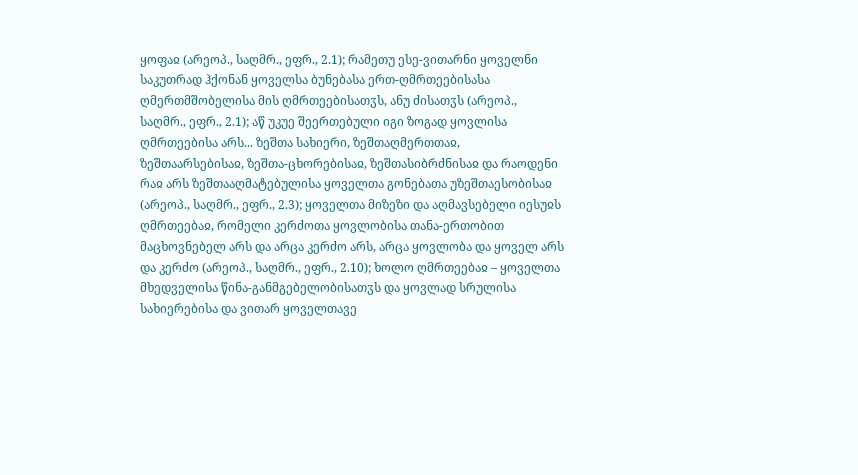ყოფაჲ (არეოპ., საღმრ., ეფრ., 2.1); რამეთუ ესე-ვითარნი ყოველნი საკუთრად ჰქონან ყოველსა ბუნებასა ერთ-ღმრთეებისასა ღმერთმშობელისა მის ღმრთეებისათჳს, ანუ ძისათჳს (არეოპ., საღმრ., ეფრ., 2.1); აწ უკუე შეერთებული იგი ზოგად ყოვლისა ღმრთეებისა არს... ზეშთა სახიერი, ზეშთაღმერთთაჲ, ზეშთაარსებისაჲ, ზეშთა-ცხორებისაჲ, ზეშთასიბრძნისაჲ და რაოდენი რაჲ არს ზეშთააღმატებულისა ყოველთა გონებათა უზეშთაესობისაჲ (არეოპ., საღმრ., ეფრ., 2.3); ყოველთა მიზეზი და აღმავსებელი იესუჲს ღმრთეებაჲ, რომელი კერძოთა ყოვლობისა თანა-ერთობით მაცხოვნებელ არს და არცა კერძო არს, არცა ყოვლობა და ყოველ არს და კერძო (არეოპ., საღმრ., ეფრ., 2.10); ხოლო ღმრთეებაჲ – ყოველთა მხედველისა წინა-განმგებელობისათჳს და ყოვლად სრულისა სახიერებისა და ვითარ ყოველთავე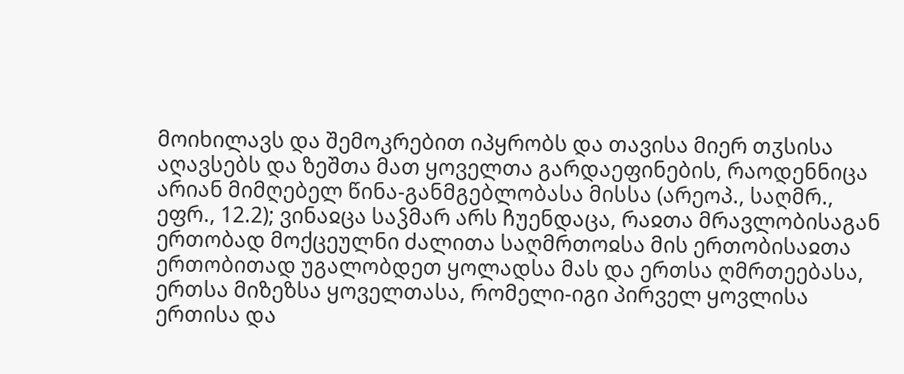მოიხილავს და შემოკრებით იპყრობს და თავისა მიერ თჳსისა აღავსებს და ზეშთა მათ ყოველთა გარდაეფინების, რაოდენნიცა არიან მიმღებელ წინა-განმგებლობასა მისსა (არეოპ., საღმრ., ეფრ., 12.2); ვინაჲცა საჴმარ არს ჩუენდაცა, რაჲთა მრავლობისაგან ერთობად მოქცეულნი ძალითა საღმრთოჲსა მის ერთობისაჲთა ერთობითად უგალობდეთ ყოლადსა მას და ერთსა ღმრთეებასა, ერთსა მიზეზსა ყოველთასა, რომელი-იგი პირველ ყოვლისა ერთისა და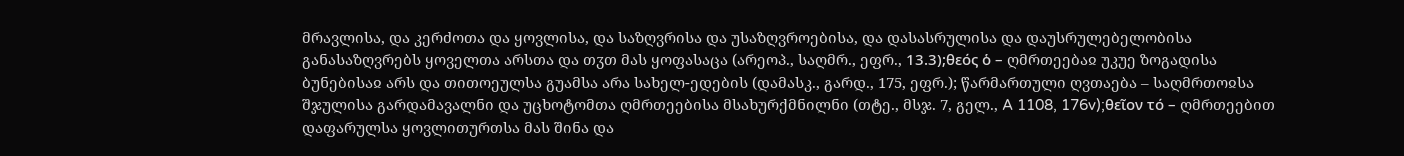მრავლისა, და კერძოთა და ყოვლისა, და საზღვრისა და უსაზღვროებისა, და დასასრულისა და დაუსრულებელობისა განასაზღვრებს ყოველთა არსთა და თჳთ მას ყოფასაცა (არეოპ., საღმრ., ეფრ., 13.3);θεός ὁ – ღმრთეებაჲ უკუე ზოგადისა ბუნებისაჲ არს და თითოეულსა გუამსა არა სახელ-ედების (დამასკ., გარდ., 175, ეფრ.); წარმართული ღვთაება – საღმრთოჲსა შჯულისა გარდამავალნი და უცხოტომთა ღმრთეებისა მსახურქმნილნი (თტე., მსჯ. 7, გელ., A 1108, 176v);θεῖον τό – ღმრთეებით დაფარულსა ყოვლითურთსა მას შინა და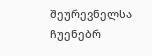შეურევნელსა ჩუენებრ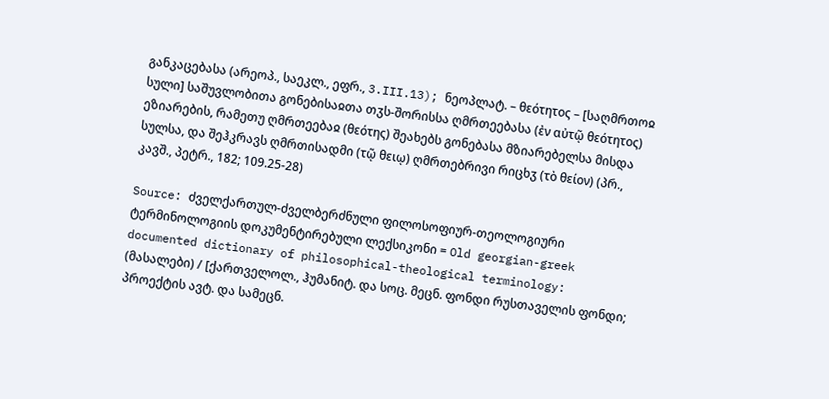განკაცებასა (არეოპ., საეკლ., ეფრ., 3.III.13); ნეოპლატ. – θεότητος – [საღმრთოჲ სული] საშუვლობითა გონებისაჲთა თჳს-შორისსა ღმრთეებასა (ἐν αὐτῷ θεότητος) ეზიარების, რამეთუ ღმრთეებაჲ (θεότης) შეახებს გონებასა მზიარებელსა მისდა სულსა, და შეჰკრავს ღმრთისადმი (τῷ θειῳ) ღმრთებრივი რიცხჳ (τὸ θείον) (პრ., კავშ., პეტრ., 182; 109.25-28)

Source: ძველქართულ-ძველბერძნული ფილოსოფიურ-თეოლოგიური ტერმინოლოგიის დოკუმენტირებული ლექსიკონი = Old georgian-greek documented dictionary of philosophical-theological terminology: (მასალები) / [ქართველოლ., ჰუმანიტ. და სოც. მეცნ. ფონდი რუსთაველის ფონდი; პროექტის ავტ. და სამეცნ.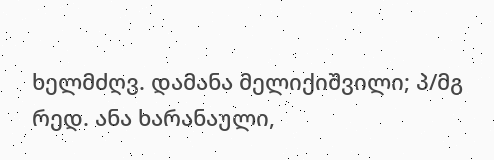ხელმძღვ. დამანა მელიქიშვილი; პ/მგ რედ. ანა ხარანაული,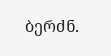ბერძნ.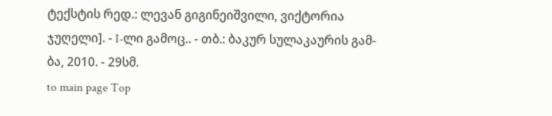ტექსტის რედ.: ლევან გიგინეიშვილი, ვიქტორია ჯუღელი]. - I-ლი გამოც.. - თბ.: ბაკურ სულაკაურის გამ-ბა, 2010. - 29სმ.
to main page Top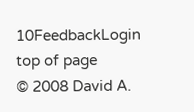10FeedbackLogin top of page
© 2008 David A.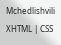Mchedlishvili XHTML | CSS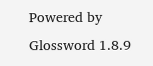Powered by Glossword 1.8.9